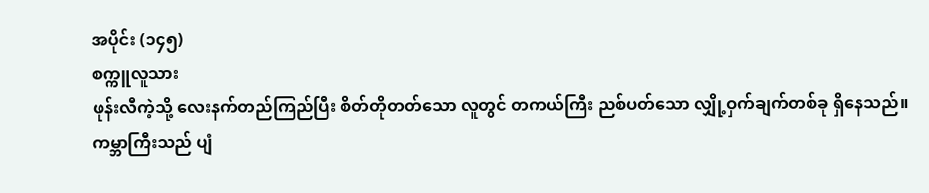အပိုင်း (၁၄၅)
စက္ကူလူသား
ဖုန်းလီကဲ့သို့ လေးနက်တည်ကြည်ပြီး စိတ်တိုတတ်သော လူတွင် တကယ်ကြီး ညစ်ပတ်သော လျှို့ဝှက်ချက်တစ်ခု ရှိနေသည်။
ကမ္ဘာကြီးသည် ပျံ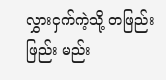လွှားငှက်ကဲ့သို့ တဖြည်းဖြည်း မည်း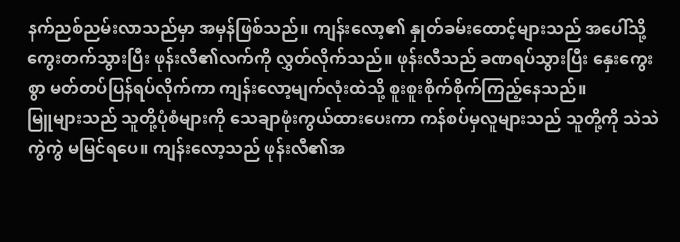နက်ညစ်ညမ်းလာသည်မှာ အမှန်ဖြစ်သည်။ ကျန်းလော့၏ နှုတ်ခမ်းထောင့်များသည် အပေါ်သို့ ကွေးတက်သွားပြီး ဖုန်းလီ၏လက်ကို လွှတ်လိုက်သည်။ ဖုန်းလီသည် ခဏရပ်သွားပြီး နှေးကွေးစွာ မတ်တပ်ပြန်ရပ်လိုက်ကာ ကျန်းလော့မျက်လုံးထဲသို့ စူးစူးစိုက်စိုက်ကြည့်နေသည်။
မြူများသည် သူတို့ပုံစံများကို သေချာဖုံးကွယ်ထားပေးကာ ကန်စပ်မှလူများသည် သူတို့ကို သဲသဲကွဲကွဲ မမြင်ရပေ။ ကျန်းလော့သည် ဖုန်းလီ၏အ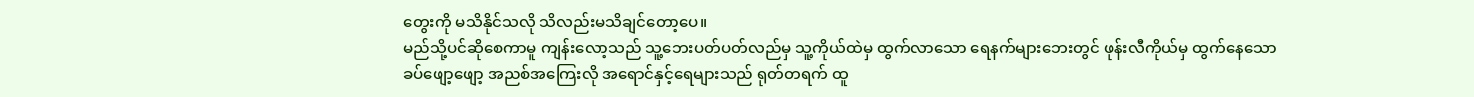တွေးကို မသိနိုင်သလို သိလည်းမသိချင်တော့ပေ။
မည်သို့ပင်ဆိုစေကာမူ ကျန်းလော့သည် သူ့ဘေးပတ်ပတ်လည်မှ သူ့ကိုယ်ထဲမှ ထွက်လာသော ရေနက်များဘေးတွင် ဖုန်းလီကိုယ်မှ ထွက်နေသော ခပ်ဖျော့ဖျော့ အညစ်အကြေးလို အရောင်နှင့်ရေများသည် ရုတ်တရက် ထူ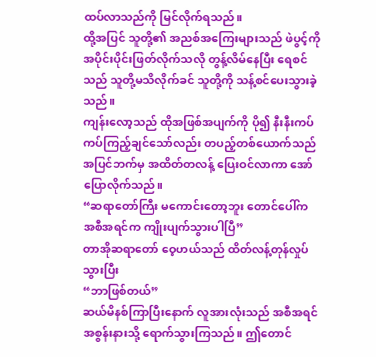ထပ်လာသည်ကို မြင်လိုက်ရသည်။
ထို့အပြင် သူတို့၏ အညစ်အကြေးများသည် ဖဲပွင့်ကို အပိုင်းပိုင်းဖြတ်လိုက်သလို တွန့်လိမ်နေပြီး ရေစင်သည် သူတို့မသိလိုက်ခင် သူတို့ကို သန့်စင်ပေးသွားခဲ့သည်။
ကျန်းလော့သည် ထိုအဖြစ်အပျက်ကို ပို၍ နီးနီးကပ်ကပ်ကြည့်ချင်သော်လည်း တပည့်တစ်ယောက်သည် အပြင်ဘက်မှ အထိတ်တလန့် ပြေးဝင်လာကာ အော်ပြောလိုက်သည်။
“ဆရာတော်ကြီး မကောင်းတော့ဘူး တောင်ပေါ်က အစီအရင်က ကျိုးပျက်သွားပါပြီ”
တာအိုဆရာတော် ဝေ့ဟယ်သည် ထိတ်လန့်တုန်လှုပ်သွားပြီး
“ဘာဖြစ်တယ်”
ဆယ်မိနစ်ကြာပြီးနောက် လူအားလုံးသည် အစီအရင်အစွန်းနားသို့ ရောက်သွားကြသည်။ ဤတောင်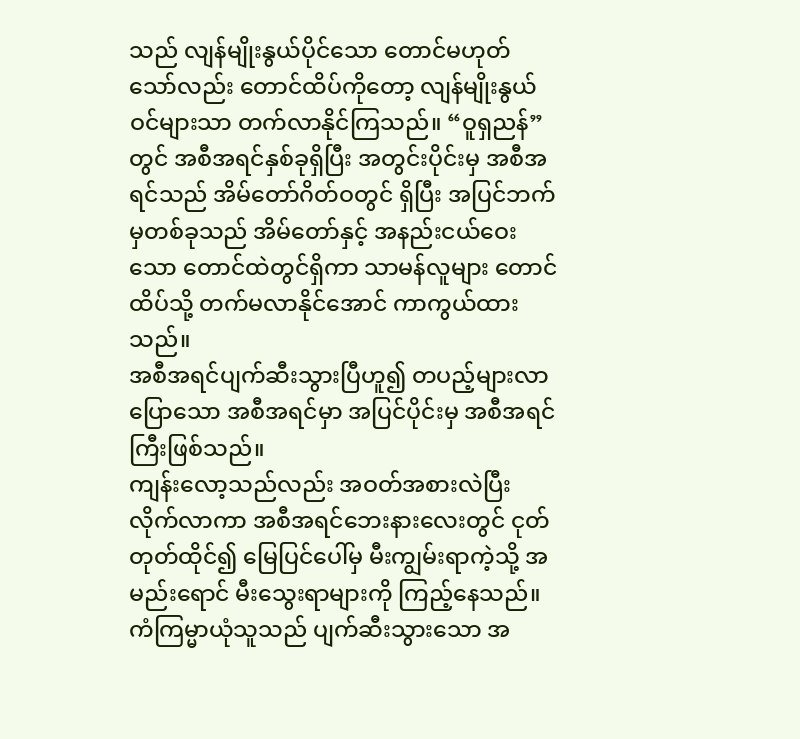သည် လျန်မျိုးနွယ်ပိုင်သော တောင်မဟုတ်သော်လည်း တောင်ထိပ်ကိုတော့ လျန်မျိုးနွယ်ဝင်များသာ တက်လာနိုင်ကြသည်။ “ဝူရှညန်”တွင် အစီအရင်နှစ်ခုရှိပြီး အတွင်းပိုင်းမှ အစီအရင်သည် အိမ်တော်ဂိတ်ဝတွင် ရှိပြီး အပြင်ဘက်မှတစ်ခုသည် အိမ်တော်နှင့် အနည်းငယ်ဝေးသော တောင်ထဲတွင်ရှိကာ သာမန်လူများ တောင်ထိပ်သို့ တက်မလာနိုင်အောင် ကာကွယ်ထားသည်။
အစီအရင်ပျက်ဆီးသွားပြီဟူ၍ တပည့်များလာပြောသော အစီအရင်မှာ အပြင်ပိုင်းမှ အစီအရင်ကြီးဖြစ်သည်။
ကျန်းလော့သည်လည်း အဝတ်အစားလဲပြီး လိုက်လာကာ အစီအရင်ဘေးနားလေးတွင် ငုတ်တုတ်ထိုင်၍ မြေပြင်ပေါ်မှ မီးကျွမ်းရာကဲ့သို့ အမည်းရောင် မီးသွေးရာများကို ကြည့်နေသည်။ ကံကြမ္မာယုံသူသည် ပျက်ဆီးသွားသော အ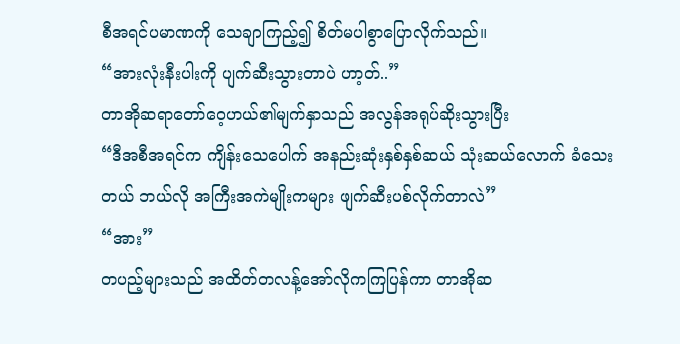စီအရင်ပမာဏကို သေချာကြည့်၍ စိတ်မပါစွာပြောလိုက်သည်။
“အားလုံးနီးပါးကို ပျက်ဆီးသွားတာပဲ ဟာ့တ်..”
တာအိုဆရာတော်ဝေ့ဟယ်၏မျက်နှာသည် အလွန်အရုပ်ဆိုးသွားပြီး
“ဒီအစီအရင်က ကျိန်းသေပေါက် အနည်းဆုံးနှစ်နှစ်ဆယ် သုံးဆယ်လောက် ခံသေးတယ် ဘယ်လို အကြီးအကဲမျိုးကများ ဖျက်ဆီးပစ်လိုက်တာလဲ”
“အား”
တပည့်များသည် အထိတ်တလန့်အော်လိုကကြပြန်ကာ တာအိုဆ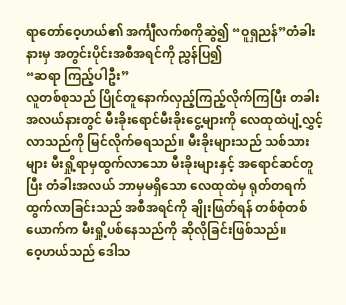ရာတော်ဝေ့ဟယ်၏ အင်္ကျီလက်စကိုဆွဲ၍ “ဝူရှညန်”တံခါးနားမှ အတွင်းပိုင်းအစီအရင်ကို ညွှန်ပြ၍
“ဆရာ ကြည့်ပါဦး”
လူတစ်စုသည် ပြိုင်တူနောက်လှည့်ကြည့်လိုက်ကြပြီး တခါးအလယ်နားတွင် မီးခိုးရောင်မီးခိုးငွေ့များကို လေထုထဲပျံ့လွှင့်လာသည်ကို မြင်လိုက်ဓရသည်။ မီးခိုးများသည် သစ်သားများ မီးရှို့ရာမှထွက်လာသော မီးခိုးများနှင့် အရောင်ဆင်တူပြီး တံခါးအလယ် ဘာမှမရှိသော လေထုထဲမှ ရုတ်တရက်ထွက်လာခြင်းသည် အစီအရင်ကို ချိုးဖြတ်ရန် တစ်စုံတစ်ယောက်က မီးရှို့ပစ်နေသည်ကို ဆိုလိုခြင်းဖြစ်သည်။
ဝေ့ဟယ်သည် ဒေါသ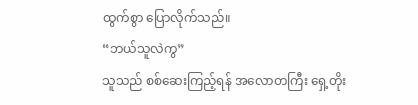ထွက်စွာ ပြောလိုက်သည်။
“ဘယ်သူလဲကွ”
သူသည် စစ်ဆေးကြည့်ရန် အလောတကြီး ရှေ့တိုး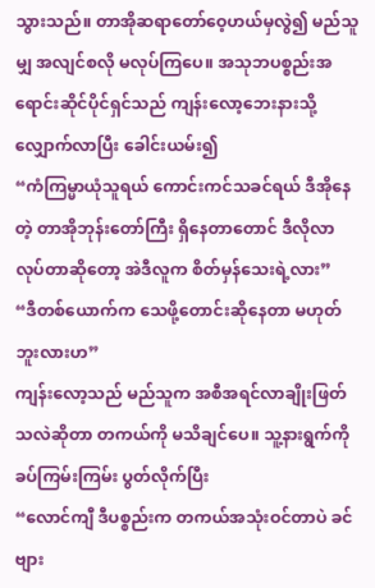သွားသည်။ တာအိုဆရာတော်ဝေ့ဟယ်မှလွဲ၍ မည်သူမျှ အလျင်စလို မလုပ်ကြပေ။ အသုဘပစ္စည်းအရောင်းဆိုင်ပိုင်ရှင်သည် ကျန်းလော့ဘေးနားသို့ လျှောက်လာပြီး ခေါင်းယမ်း၍
“ကံကြမ္မာယုံသူရယ် ကောင်းကင်သခင်ရယ် ဒီအိုနေတဲ့ တာအိုဘုန်းတော်ကြီး ရှိနေတာတောင် ဒီလိုလာလုပ်တာဆိုတော့ အဲဒီလူက စိတ်မှန်သေးရဲ့လား”
“ဒီတစ်ယောက်က သေဖို့တောင်းဆိုနေတာ မဟုတ်ဘူးလားဟ”
ကျန်းလော့သည် မည်သူက အစီအရင်လာချိုးဖြတ်သလဲဆိုတာ တကယ်ကို မသိချင်ပေ။ သူ့နားရွက်ကို ခပ်ကြမ်းကြမ်း ပွတ်လိုက်ပြီး
“လောင်ကျီ ဒီပစ္စည်းက တကယ်အသုံးဝင်တာပဲ ခင်ဗျား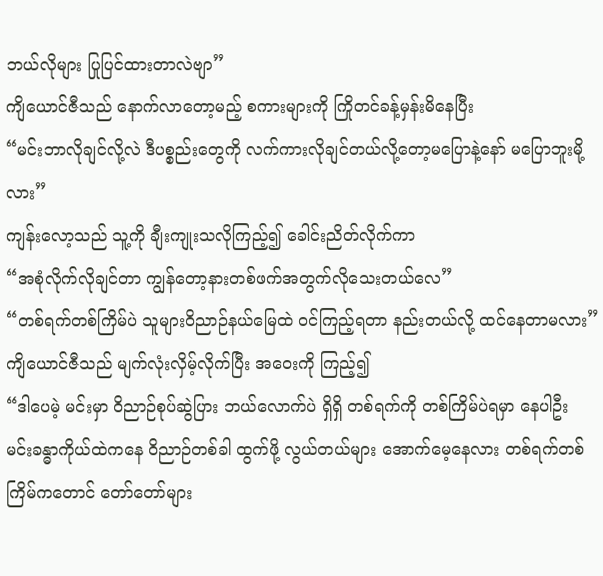ဘယ်လိုများ ပြုပြင်ထားတာလဲဗျာ”
ကျိယောင်ဇီသည် နောက်လာတော့မည့် စကားများကို ကြိုတင်ခန့်မှန်းမိနေပြီး
“မင်းဘာလိုချင်လို့လဲ ဒီပစ္စည်းတွေကို လက်ကားလိုချင်တယ်လို့တော့မပြောနဲ့နော် မပြောဘူးမို့လား”
ကျန်းလော့သည် သူ့ကို ချီးကျုးသလိုကြည့်၍ ခေါင်းညိတ်လိုက်ကာ
“အစုံလိုက်လိုချင်တာ ကျွန်တော့နားတစ်ဖက်အတွက်လိုသေးတယ်လေ”
“တစ်ရက်တစ်ကြိမ်ပဲ သူများဝိညာဉ်နယ်မြေထဲ ဝင်ကြည့်ရတာ နည်းတယ်လို့ ထင်နေတာမလား”
ကျိယောင်ဇီသည် မျက်လုံးလှိမ့်လိုက်ပြီး အဝေးကို ကြည့်၍
“ဒါပေမဲ့ မင်းမှာ ဝိညာဉ်စုပ်ဆွဲပြား ဘယ်လောက်ပဲ ရှိရှိ တစ်ရက်ကို တစ်ကြိမ်ပဲရမှာ နေပါဦး မင်းခန္ဓာကိုယ်ထဲကနေ ဝိညာဉ်တစ်ခါ ထွက်ဖို့ လွယ်တယ်များ အောက်မေ့နေလား တစ်ရက်တစ်ကြိမ်ကတောင် တော်တော်များ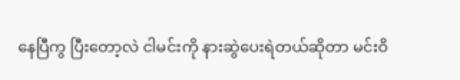နေပြီကွ ပြီးတော့လဲ ငါမင်းကို နားဆွဲပေးရဲတယ်ဆိုတာ မင်းဝိ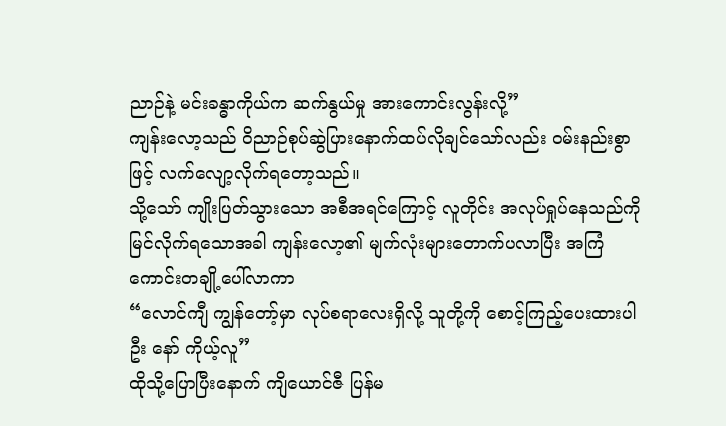ညာဉ်နဲ့ မင်းခန္ဓာကိုယ်က ဆက်နွယ်မှု အားကောင်းလွန်းလို့”
ကျန်းလော့သည် ဝိညာဉ်စုပ်ဆွဲပြားနောက်ထပ်လိုချင်သော်လည်း ဝမ်းနည်းစွာဖြင့် လက်လျော့လိုက်ရတော့သည်။
သို့သော် ကျိုးပြတ်သွားသော အစီအရင်ကြောင့် လူတိုင်း အလုပ်ရှုပ်နေသည်ကို မြင်လိုက်ရသောအခါ ကျန်းလော့၏ မျက်လုံးများတောက်ပလာပြီး အကြံကောင်းတချို့ပေါ်လာကာ
“လောင်ကျီ ကျွန်တော့်မှာ လုပ်စရာလေးရှိလို့ သူတို့ကို စောင့်ကြည့်ပေးထားပါဦး နော် ကိုယ့်လူ”
ထိုသို့ပြောပြီးနောက် ကျိယောင်ဇီ ပြန်မ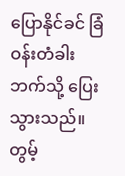ပြောနိုင်ခင် ခြံဝန်းတံခါးဘက်သို့ ပြေးသွားသည်။
တွမ့်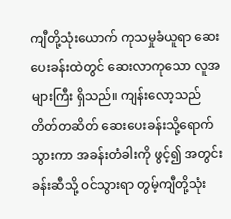ကျီတို့သုံးယောက် ကုသမှုခံယူရာ ဆေးပေးခန်းထဲတွင် ဆေးလာကုသော လူအများကြီး ရှိသည်။ ကျန်းလော့သည် တိတ်တဆိတ် ဆေးပေးခန်းသို့ရောက်သွားကာ အခန်းတံခါးကို ဖွင့်၍ အတွင်းခန်းဆီသို့ ဝင်သွားရာ တွမ့်ကျီတို့သုံး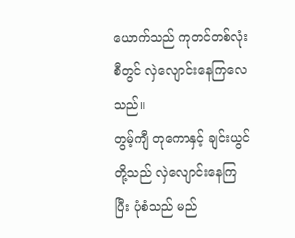ယောက်သည် ကုတင်တစ်လုံးစီတွင် လှဲလျောင်းနေကြလေသည်။
တွမ့်ကျီ တုကောနှင့် ချင်းယွင်တို့သည် လှဲလျောင်းနေကြပြီး ပုံစံသည် မည်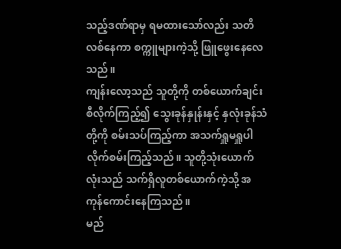သည့်ဒဏ်ရာမှ ရမထားသော်လည်း သတိလစ်နေကာ စက္ကူများကဲ့သို့ ဖြူဖွေးနေလေသည်။
ကျန်းလော့သည် သူတို့ကို တစ်ယောက်ချင်းစီလိုက်ကြည့်၍ သွေးခုန်နှုန်းနှင့် နှလုံးခုန်သံတို့ကို စမ်းသပ်ကြည့်ကာ အသက်ရှူမရှူပါ လိုက်စမ်းကြည့်သည်။ သူတို့သုံးယောက်လုံးသည် သက်ရှိလူတစ်ယောက်ကဲ့သို့ အကုန်ကောင်းနေကြသည်။
မည်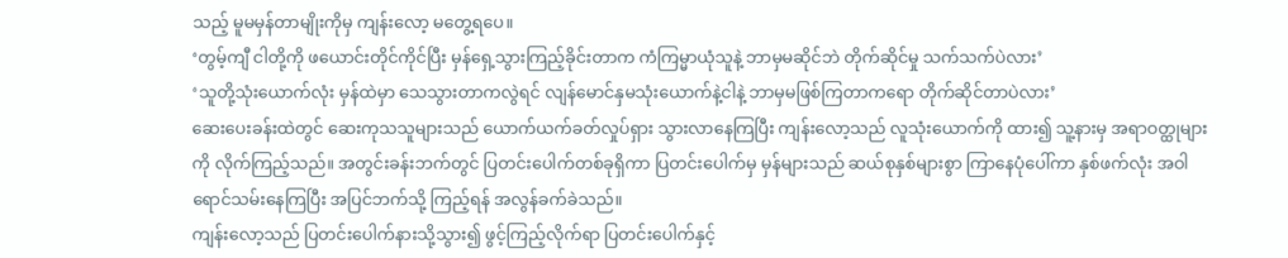သည့် မူမမှန်တာမျိုးကိုမှ ကျန်းလော့ မတွေ့ရပေ။
‘တွမ့်ကျီ ငါတို့ကို ဖယောင်းတိုင်ကိုင်ပြီး မှန်ရှေ့သွားကြည့်ခိုင်းတာက ကံကြမ္မာယုံသူနဲ့ ဘာမှမဆိုင်ဘဲ တိုက်ဆိုင်မှု သက်သက်ပဲလား’
‘သူတို့သုံးယောက်လုံး မှန်ထဲမှာ သေသွားတာကလွဲရင် လျန်မောင်နှမသုံးယောက်နဲ့ငါနဲ့ ဘာမှမဖြစ်ကြတာကရော တိုက်ဆိုင်တာပဲလား’
ဆေးပေးခန်းထဲတွင် ဆေးကုသသူများသည် ယောက်ယက်ခတ်လှုပ်ရှား သွားလာနေကြပြီး ကျန်းလော့သည် လူသုံးယောက်ကို ထား၍ သူ့နားမှ အရာဝတ္ထုများကို လိုက်ကြည့်သည်။ အတွင်းခန်းဘက်တွင် ပြတင်းပေါက်တစ်ခုရှိကာ ပြတင်းပေါက်မှ မှန်များသည် ဆယ်စုနှစ်များစွာ ကြာနေပုံပေါ်ကာ နှစ်ဖက်လုံး အဝါရောင်သမ်းနေကြပြီး အပြင်ဘက်သို့ ကြည့်ရန် အလွန်ခက်ခဲသည်။
ကျန်းလော့သည် ပြတင်းပေါက်နားသို့သွား၍ ဖွင့်ကြည့်လိုက်ရာ ပြတင်းပေါက်နှင့်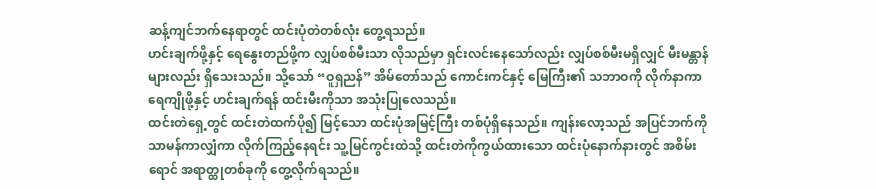ဆန့်ကျင်ဘက်နေရာတွင် ထင်းပုံတဲတစ်လုံး တွေ့ရသည်။
ဟင်းချက်ဖို့နှင့် ရေနွေးတည်ဖို့က လျှပ်စစ်မီးသာ လိုသည်မှာ ရှင်းလင်းနေသော်လည်း လျှပ်စစ်မီးမရှိလျှင် မီးမန္တာန်များလည်း ရှိသေးသည်။ သို့သော် “ဝူရှညန်” အိမ်တော်သည် ကောင်းကင်နှင့် မြေကြီး၏ သဘာဝကို လိုက်နာကာ ရေကျိုဖို့နှင့် ဟင်းချက်ရန် ထင်းမီးကိုသာ အသုံးပြုလေသည်။
ထင်းတဲရှေ့တွင် ထင်းတဲထက်ပို၍ မြင့်သော ထင်းပုံအမြင့်ကြီး တစ်ပုံရှိနေသည်။ ကျန်းလော့သည် အပြင်ဘက်ကို သာမန်ကာလျှံကာ လိုက်ကြည့်နေရင်း သူ့မြင်ကွင်းထဲသို့ ထင်းတဲကိုကွယ်ထားသော ထင်းပုံနောက်နားတွင် အစိမ်းရောင် အရာတ္ထုတစ်ခုကို တွေ့လိုက်ရသည်။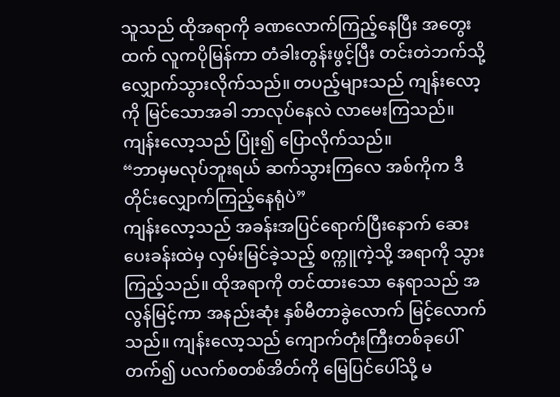သူသည် ထိုအရာကို ခဏလောက်ကြည့်နေပြီး အတွေးထက် လူကပိုမြန်ကာ တံခါးတွန်းဖွင့်ပြီး တင်းတဲဘက်သို့ လျှောက်သွားလိုက်သည်။ တပည့်များသည် ကျန်းလော့ကို မြင်သောအခါ ဘာလုပ်နေလဲ လာမေးကြသည်။ ကျန်းလော့သည် ပြုံး၍ ပြောလိုက်သည်။
“ဘာမှမလုပ်ဘူးရယ် ဆက်သွားကြလေ အစ်ကိုက ဒီတိုင်းလျှောက်ကြည့်နေရုံပဲ”
ကျန်းလော့သည် အခန်းအပြင်ရောက်ပြီးနောက် ဆေးပေးခန်းထဲမှ လှမ်းမြင်ခဲ့သည့် စက္ကူကဲ့သို့ အရာကို သွားကြည့်သည်။ ထိုအရာကို တင်ထားသော နေရာသည် အလွန်မြင့်ကာ အနည်းဆုံး နှစ်မီတာခွဲလောက် မြင့်လောက်သည်။ ကျန်းလော့သည် ကျောက်တုံးကြီးတစ်ခုပေါ်တက်၍ ပလက်စတစ်အိတ်ကို မြေပြင်ပေါ်သို့ မ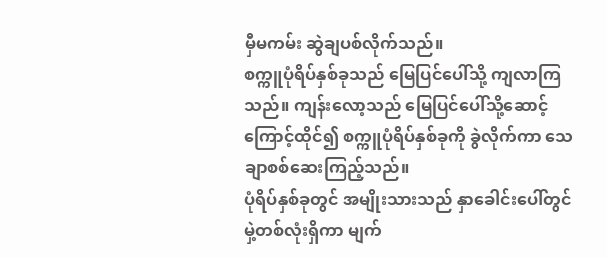မှီမကမ်း ဆွဲချပစ်လိုက်သည်။
စက္ကူပုံရိပ်နှစ်ခုသည် မြေပြင်ပေါ်သို့ ကျလာကြသည်။ ကျန်းလော့သည် မြေပြင်ပေါ်သို့ဆောင့်ကြောင့်ထိုင်၍ စက္ကူပုံရိပ်နှစ်ခုကို ခွဲလိုက်ကာ သေချာစစ်ဆေးကြည့်သည်။
ပုံရိပ်နှစ်ခုတွင် အမျိုးသားသည် နှာခေါင်းပေါ်တွင် မှဲ့တစ်လုံးရှိကာ မျက်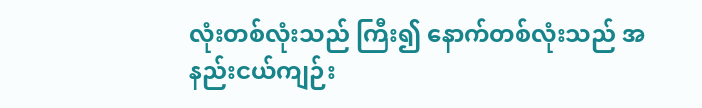လုံးတစ်လုံးသည် ကြီး၍ နောက်တစ်လုံးသည် အနည်းငယ်ကျဉ်း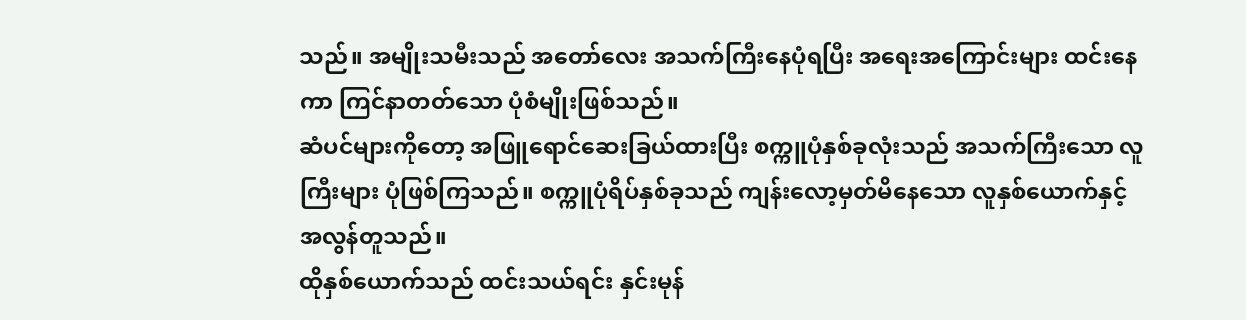သည်။ အမျိုးသမီးသည် အတော်လေး အသက်ကြီးနေပုံရပြီး အရေးအကြောင်းများ ထင်းနေကာ ကြင်နာတတ်သော ပုံစံမျိုးဖြစ်သည်။
ဆံပင်များကိုတော့ အဖြူရောင်ဆေးခြယ်ထားပြီး စက္ကူပုံနှစ်ခုလုံးသည် အသက်ကြီးသော လူကြီးများ ပုံဖြစ်ကြသည်။ စက္ကူပုံရိပ်နှစ်ခုသည် ကျန်းလော့မှတ်မိနေသော လူနှစ်ယောက်နှင့် အလွန်တူသည်။
ထိုနှစ်ယောက်သည် ထင်းသယ်ရင်း နှင်းမုန်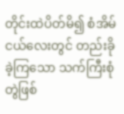တိုင်းထဲပိတ်မိ၍ စံအိမ်ငယ်လေးတွင် တည်းခိုခဲ့ကြသော သက်ကြီးစုံတွဲဖြစ်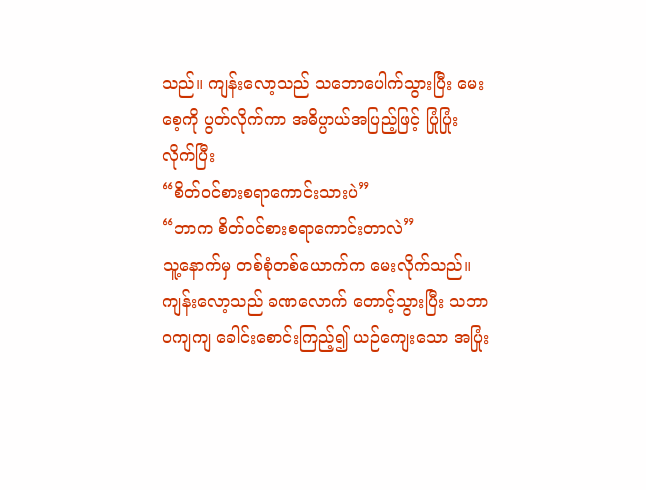သည်။ ကျန်းလော့သည် သဘောပေါက်သွားပြီး မေးစေ့ကို ပွတ်လိုက်ကာ အဓိပ္ပာယ်အပြည့်ဖြင့် ပြုံပြုံးလိုက်ပြီး
“စိတ်ဝင်စားစရာကောင်းသားပဲ”
“ဘာက စိတ်ဝင်စားစရာကောင်းတာလဲ”
သူ့နောက်မှ တစ်စုံတစ်ယောက်က မေးလိုက်သည်။
ကျန်းလော့သည် ခဏလောက် တောင့်သွားပြီး သဘာဝကျကျ ခေါင်းစောင်းကြည့်၍ ယဉ်ကျေးသော အပြုံး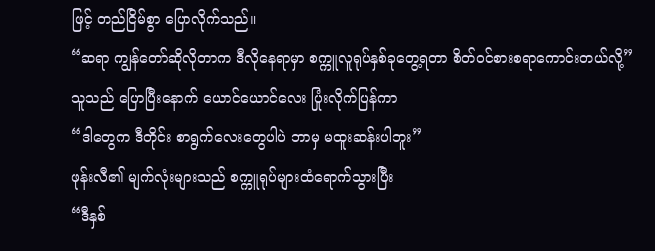ဖြင့် တည်ငြိမ်စွာ ပြောလိုက်သည်။
“ဆရာ ကျွန်တော်ဆိုလိုတာက ဒီလိုနေရာမှာ စက္ကူလူရုပ်နှစ်ခုတွေ့ရတာ စိတ်ဝင်စားစရာကောင်းတယ်လို့”
သူသည် ပြောပြီးနောက် ယောင်ယောင်လေး ပြုံးလိုက်ပြန်ကာ
“ဒါတွေက ဒီတိုင်း စာရွက်လေးတွေပါပဲ ဘာမှ မထူးဆန်းပါဘူး”
ဖုန်းလီ၏ မျက်လုံးများသည် စက္ကူရုပ်များထံရောက်သွားပြီး
“ဒီနှစ်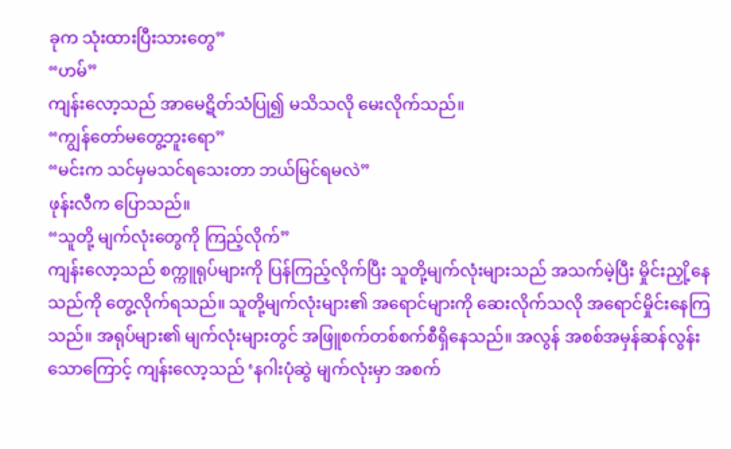ခုက သုံးထားပြီးသားတွေ”
“ဟမ်”
ကျန်းလော့သည် အာမေဋိတ်သံပြု၍ မသိသလို မေးလိုက်သည်။
“ကျွန်တော်မတွေ့ဘူးရော”
“မင်းက သင်မှမသင်ရသေးတာ ဘယ်မြင်ရမလဲ”
ဖုန်းလီက ပြောသည်။
“သူတို့ မျက်လုံးတွေကို ကြည့်လိုက်”
ကျန်းလော့သည် စက္ကူရုပ်များကို ပြန်ကြည့်လိုက်ပြီး သူတို့မျက်လုံးများသည် အသက်မဲ့ပြီး မှိုင်းညှို့နေသည်ကို တွေ့လိုက်ရသည်။ သူတို့မျက်လုံးများ၏ အရောင်များကို ဆေးလိုက်သလို အရောင်မှိုင်းနေကြသည်။ အရုပ်များ၏ မျက်လုံးများတွင် အဖြူစက်တစ်စက်စီရှိနေသည်။ အလွန် အစစ်အမှန်ဆန်လွန်းသောကြောင့် ကျန်းလော့သည် ‘နဂါးပုံဆွဲ မျက်လုံးမှာ အစက်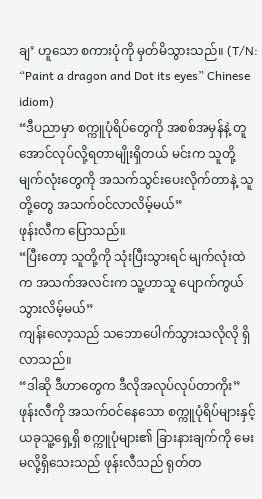ချ’ ဟူသော စကားပုံကို မှတ်မိသွားသည်။ (T/N: “Paint a dragon and Dot its eyes” Chinese idiom)
“ဒီပညာမှာ စက္ကူပုံရိပ်တွေကို အစစ်အမှန်နဲ့ တူအောင်လုပ်လို့ရတာမျိုးရှိတယ် မင်းက သူတို့ မျက်လုံးတွေကို အသက်သွင်းပေးလိုက်တာနဲ့ သူတို့တွေ အသက်ဝင်လာလိမ့်မယ်”
ဖုန်းလီက ပြောသည်။
“ပြီးတော့ သူတို့ကို သုံးပြီးသွားရင် မျက်လုံးထဲက အသက်အလင်းက သူ့ဟာသူ ပျောက်ကွယ်သွားလိမ့်မယ်”
ကျန်းလော့သည် သဘောပေါက်သွားသလိုလို ရှိလာသည်။
“ဒါဆို ဒီဟာတွေက ဒီလိုအလုပ်လုပ်တာကိုး”
ဖုန်းလီကို အသက်ဝင်နေသော စက္ကူပုံရိပ်များနှင့် ယခုသူ့ရှေ့ရှိ စက္ကူပုံများ၏ ခြားနားချက်ကို မေးမလို့ရှိသေးသည် ဖုန်းလီသည် ရုတ်တ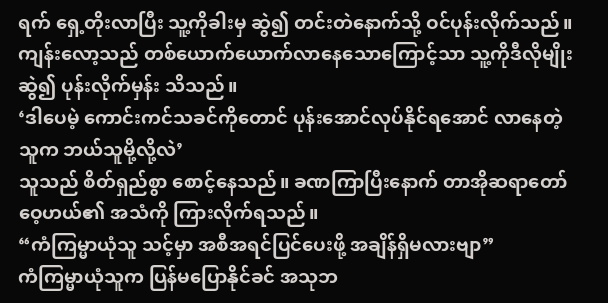ရက် ရှေ့တိုးလာပြီး သူ့ကိုခါးမှ ဆွဲ၍ တင်းတဲနောက်သို့ ဝင်ပုန်းလိုက်သည်။
ကျန်းလော့သည် တစ်ယောက်ယောက်လာနေသောကြောင့်သာ သူ့ကိုဒီလိုမျိုး ဆွဲ၍ ပုန်းလိုက်မှန်း သိသည်။
‘ဒါပေမဲ့ ကောင်းကင်သခင်ကိုတောင် ပုန်းအောင်လုပ်နိုင်ရအောင် လာနေတဲ့သူက ဘယ်သူမို့လို့လဲ’
သူသည် စိတ်ရှည်စွာ စောင့်နေသည်။ ခဏကြာပြီးနောက် တာအိုဆရာတော် ဝေ့ဟယ်၏ အသံကို ကြားလိုက်ရသည်။
“ကံကြမ္မာယုံသူ သင့်မှာ အစီအရင်ပြင်ပေးဖို့ အချိန်ရှိမလားဗျာ”
ကံကြမ္မာယုံသူက ပြန်မပြောနိုင်ခင် အသုဘ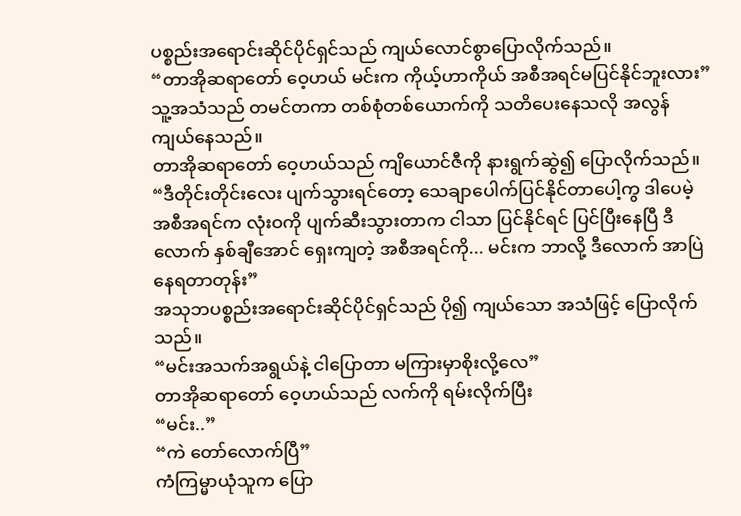ပစ္စည်းအရောင်းဆိုင်ပိုင်ရှင်သည် ကျယ်လောင်စွာပြောလိုက်သည်။
“တာအိုဆရာတော် ဝေ့ဟယ် မင်းက ကိုယ့်ဟာကိုယ် အစီအရင်မပြင်နိုင်ဘူးလား”
သူ့အသံသည် တမင်တကာ တစ်စုံတစ်ယောက်ကို သတိပေးနေသလို အလွန်ကျယ်နေသည်။
တာအိုဆရာတော် ဝေ့ဟယ်သည် ကျိယောင်ဇီကို နားရွက်ဆွဲ၍ ပြောလိုက်သည်။
“ဒီတိုင်းတိုင်းလေး ပျက်သွားရင်တော့ သေချာပေါက်ပြင်နိုင်တာပေါ့ကွ ဒါပေမဲ့ အစီအရင်က လုံးဝကို ပျက်ဆီးသွားတာက ငါသာ ပြင်နိုင်ရင် ပြင်ပြီးနေပြီ ဒီလောက် နှစ်ချီအောင် ရှေးကျတဲ့ အစီအရင်ကို... မင်းက ဘာလို့ ဒီလောက် အာပြဲနေရတာတုန်း”
အသုဘပစ္စည်းအရောင်းဆိုင်ပိုင်ရှင်သည် ပို၍ ကျယ်သော အသံဖြင့် ပြောလိုက်သည်။
“မင်းအသက်အရွယ်နဲ့ ငါပြောတာ မကြားမှာစိုးလို့လေ”
တာအိုဆရာတော် ဝေ့ဟယ်သည် လက်ကို ရမ်းလိုက်ပြီး
“မင်း..”
“ကဲ တော်လောက်ပြီ”
ကံကြမ္မာယုံသူက ပြော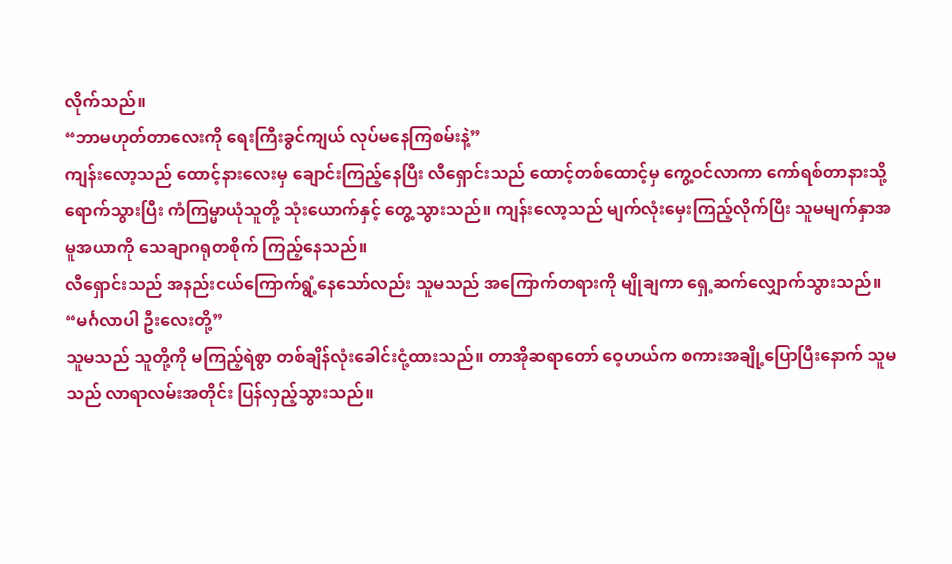လိုက်သည်။
“ဘာမဟုတ်တာလေးကို ရေးကြီးခွင်ကျယ် လုပ်မနေကြစမ်းနဲ့”
ကျန်းလော့သည် ထောင့်နားလေးမှ ချောင်းကြည့်နေပြီး လီရှောင်းသည် ထောင့်တစ်ထောင့်မှ ကွေ့ဝင်လာကာ ကော်ရစ်တာနားသို့ရောက်သွားပြီး ကံကြမ္မာယုံသူတို့ သုံးယောက်နှင့် တွေ့သွားသည်။ ကျန်းလော့သည် မျက်လုံးမှေးကြည့်လိုက်ပြီး သူမမျက်နှာအမူအယာကို သေချာဂရုတစိုက် ကြည့်နေသည်။
လီရှောင်းသည် အနည်းငယ်ကြောက်ရွံ့နေသော်လည်း သူမသည် အကြောက်တရားကို မျိုချကာ ရှေ့ဆက်လျှောက်သွားသည်။
“မင်္ဂလာပါ ဦးလေးတို့”
သူမသည် သူတို့ကို မကြည့်ရဲစွာ တစ်ချိန်လုံးခေါင်းငုံ့ထားသည်။ တာအိုဆရာတော် ဝေ့ဟယ်က စကားအချို့ပြောပြီးနောက် သူမသည် လာရာလမ်းအတိုင်း ပြန်လှည့်သွားသည်။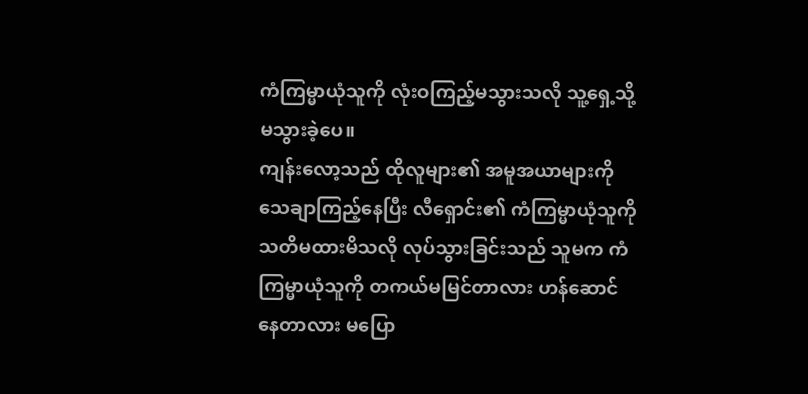ကံကြမ္မာယုံသူကို လုံးဝကြည့်မသွားသလို သူ့ရှေ့သို့ မသွားခဲ့ပေ။
ကျန်းလော့သည် ထိုလူများ၏ အမူအယာများကို သေချာကြည့်နေပြီး လီရှောင်း၏ ကံကြမ္မာယုံသူကို သတိမထားမိသလို လုပ်သွားခြင်းသည် သူမက ကံကြမ္မာယုံသူကို တကယ်မမြင်တာလား ဟန်ဆောင်နေတာလား မပြော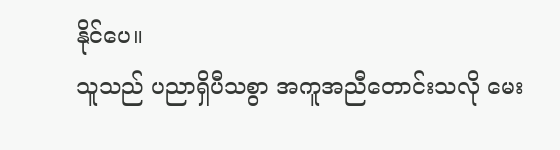နိုင်ပေ။
သူသည် ပညာရှိပီသစွာ အကူအညီတောင်းသလို မေး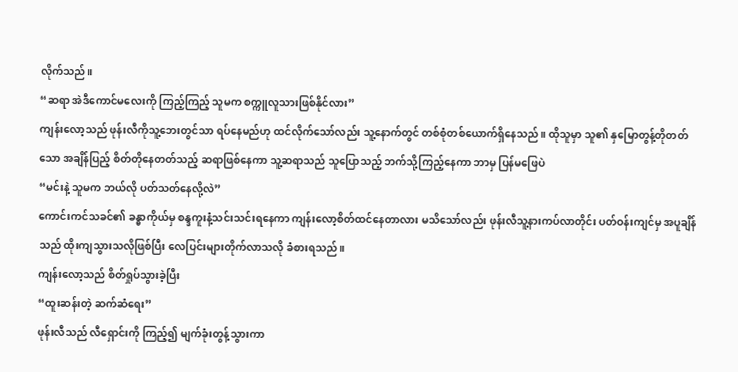လိုက်သည်။
“ဆရာ အဲဒီကောင်မလေးကို ကြည့်ကြည့် သူမက စက္ကူလူသားဖြစ်နိုင်လား”
ကျန်းလော့သည် ဖုန်းလီကိုသူ့ဘေးတွင်သာ ရပ်နေမည်ဟု ထင်လိုက်သော်လည်း သူ့နောက်တွင် တစ်စုံတစ်ယောက်ရှိနေသည်။ ထိုသူမှာ သူ၏ နှမြောတွန့်တိုတတ်သော အချိန်ပြည့် စိတ်တိုနေတတ်သည့် ဆရာဖြစ်နေကာ သူ့ဆရာသည် သူပြောသည့် ဘက်သို့ကြည့်နေကာ ဘာမှ ပြန်မဖြေပဲ
“မင်းနဲ့ သူမက ဘယ်လို ပတ်သတ်နေလို့လဲ”
ကောင်းကင်သခင်၏ ခန္ဓာကိုယ်မှ စန္ဒကူးနံ့သင်းသင်းရနေကာ ကျန်းလော့စိတ်ထင်နေတာလား မသိသော်လည်း ဖုန်းလီသူ့နားကပ်လာတိုင်း ပတ်ဝန်းကျင်မှ အပူချိန်သည် ထိုးကျသွားသလိုဖြစ်ပြီး လေပြင်းများတိုက်လာသလို ခံစားရသည်။
ကျန်းလော့သည် စိတ်ရှုပ်သွားခဲ့ပြီး
“ထူးဆန်းတဲ့ ဆက်ဆံရေး”
ဖုန်းလီသည် လီရှောင်းကို ကြည့်၍ မျက်ခုံးတွန့်သွားကာ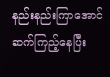နည်းနည်းကြာအောင် ဆက်ကြည့်နေပြီး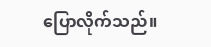ပြောလိုက်သည်။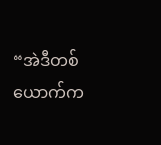“အဲဒီတစ်ယောက်က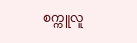စက္ကူလူ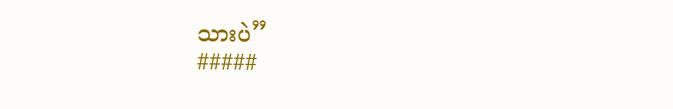သားပဲ”
#####